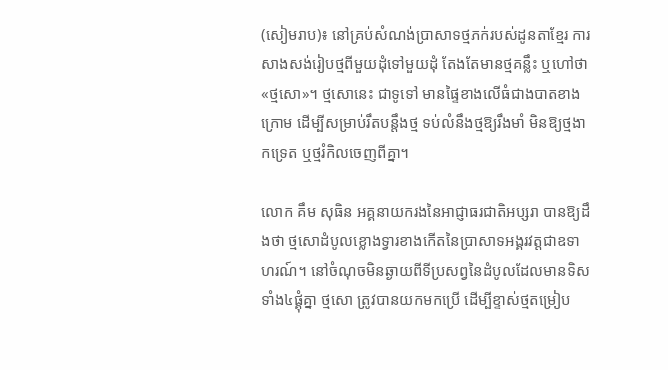(សៀមរាប)៖ នៅគ្រប់សំណង់ប្រាសាទថ្មភក់របស់ដូនតាខ្មែរ ការសាងសង់រៀបថ្មពីមួយដុំទៅមួយដុំ តែងតែមានថ្មគន្លឹះ ឬហៅថា «ថ្មសោ»។ ថ្មសោនេះ ជាទូទៅ មានផ្ទៃខាងលើធំជាងបាតខាងក្រោម ដើម្បីសម្រាប់រឹតបន្តឹងថ្ម ទប់លំនឹងថ្មឱ្យរឹងមាំ មិនឱ្យថ្មងាកទ្រេត ឬថ្មរំកិលចេញពីគ្នា។

លោក គឹម សុធិន អគ្គនាយករងនៃអាជ្ញាធរជាតិអប្សរា បានឱ្យដឹងថា ថ្មសោដំបូលខ្លោងទ្វារខាងកើតនៃប្រាសាទអង្គរវត្តជាឧទាហរណ៍។ នៅចំណុចមិនឆ្ងាយពីទីប្រសព្វនៃដំបូលដែលមានទិសទាំង៤ផ្គុំគ្នា ថ្មសោ ត្រូវបានយកមកប្រើ ដើម្បីខ្ទាស់ថ្មតម្រៀប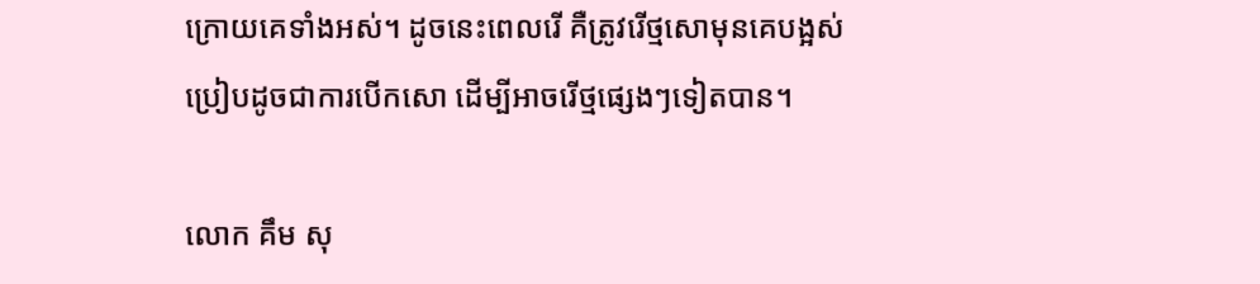ក្រោយគេទាំងអស់។ ដូចនេះពេលរើ គឺត្រូវរើថ្មសោមុនគេបង្អស់ ប្រៀបដូចជាការបើកសោ ដើម្បីអាចរើថ្មផ្សេងៗទៀតបាន។

លោក គឹម សុ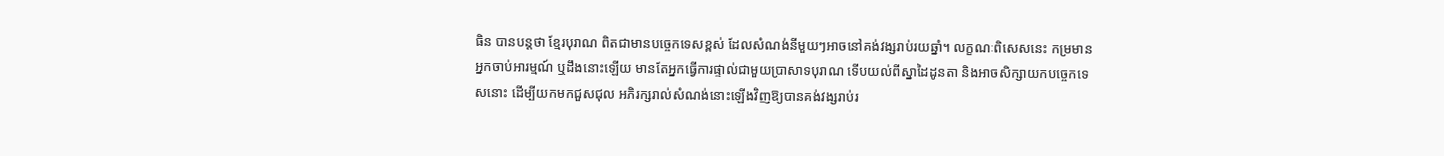ធិន បានបន្តថា ខ្មែរបុរាណ ពិតជាមានបច្ចេកទេសខ្ពស់ ដែលសំណង់នីមួយៗអាចនៅគង់វង្សរាប់រយឆ្នាំ។ លក្ខណៈពិសេសនេះ កម្រមានអ្នកចាប់អារម្មណ៍ ឬដឹងនោះឡើយ មានតែអ្នកធ្វើការផ្ទាល់ជាមួយប្រាសាទបុរាណ ទើបយល់ពីស្នាដៃដូនតា និងអាចសិក្សាយកបច្ចេកទេសនោះ ដើម្បីយកមកជួសជុល អភិរក្សរាល់សំណង់នោះឡើងវិញឱ្យបានគង់វង្សរាប់រ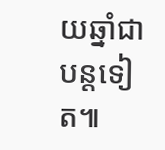យឆ្នាំជាបន្តទៀត៕